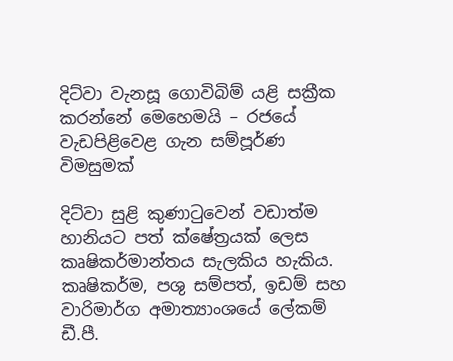දිට්වා වැනසූ ගොවිබිම් යළි සක්‍රීක කරන්නේ මෙහෙමයි – රජයේ වැඩපිළිවෙළ ගැන සම්පූර්ණ විමසුමක්

දිට්වා සුළි කුණාටුවෙන් වඩාත්ම හානියට පත් ක්ෂේත්‍රයක් ලෙස කෘෂිකර්මාන්තය සැලකිය හැකිය. කෘෂිකර්ම, පශු සම්පත්, ඉඩම් සහ වාරිමාර්ග අමාත්‍යාංශයේ ලේකම් ඩී.පී.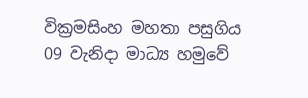වික්‍රමසිංහ මහතා පසුගිය 09 වැනිදා මාධ්‍ය හමුවේ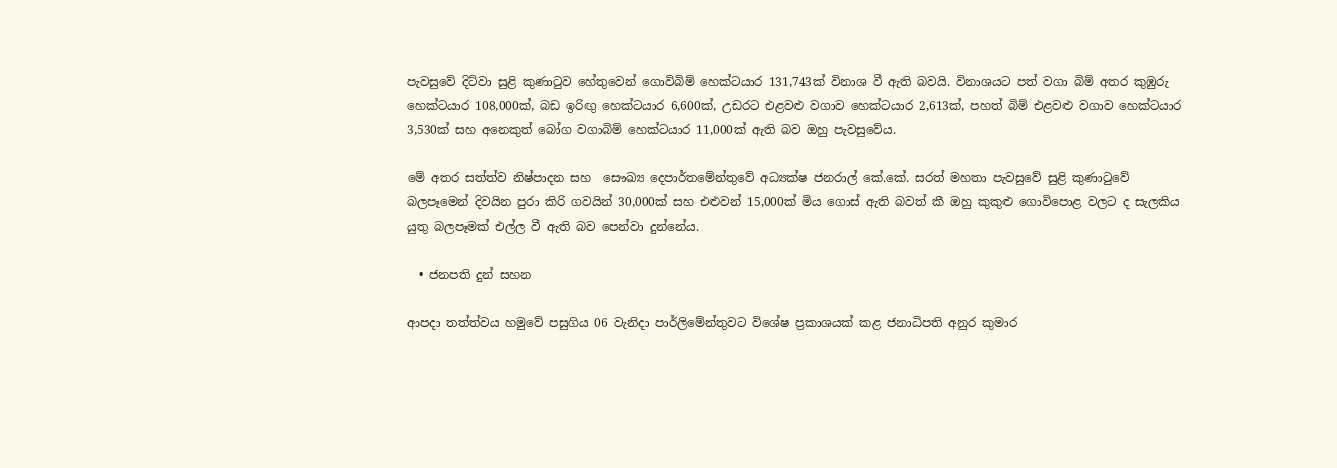පැවසුවේ දිට්වා සුළි කුණාටුව හේතුවෙන් ගොවිබිම් හෙක්ටයාර 131,743ක් විනාශ වී ඇති බවයි. විනාශයට පත් වගා බිම් අතර කුඹුරු හෙක්ටයාර 108,000ක්, බඩ ඉරිඟු හෙක්ටයාර 6,600ක්, උඩරට එළවළු වගාව හෙක්ටයාර 2,613ක්, පහත් බිම් එළවළු වගාව හෙක්ටයාර 3,530ක් සහ අනෙකුත් බෝග වගාබිම් හෙක්ටයාර 11,000ක් ඇති බව ඔහු පැවසුවේය.

මේ අතර සත්ත්ව නිෂ්පාදන සහ  සෞඛ්‍ය දෙපාර්තමේන්තුවේ අධ්‍යක්ෂ ජනරාල් කේ.කේ. සරත් මහතා පැවසුවේ සුළි කුණාටුවේ  බලපෑමෙන් දිවයින පුරා කිරි ගවයින් 30,000ක් සහ එළුවන් 15,000ක් මිය ගොස් ඇති බවත් කී ඔහු කුකුළු ගොවිපොළ වලට ද සැලකිය යුතු බලපෑමක් එල්ල වී ඇති බව පෙන්වා දුන්නේය.

  • ජනපති දුන් සහන

ආපදා තත්ත්වය හමුවේ පසුගිය 06 වැනිදා පාර්ලිමේන්තුවට විශේෂ ප්‍රකාශයක් කළ ජනාධිපති අනුර කුමාර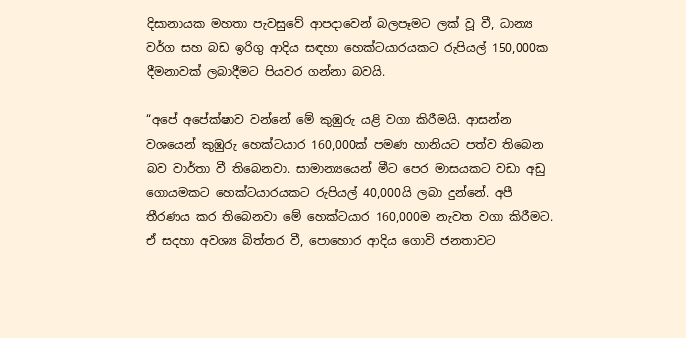දිසානායක මහතා පැවසුවේ ආපදාවෙන් බලපෑමට ලක් වූ වී, ධාන්‍ය වර්ග සහ බඩ ඉරිගු ආදිය සඳහා හෙක්ටයාරයකට රුපියල් 150,000ක දීමනාවක් ලබාදීමට පියවර ගන්නා බවයි.

“අපේ අපේක්ෂාව වන්නේ මේ කුඹුරු යළි වගා කිරීමයි. ආසන්න වශයෙන් කුඹුරු හෙක්ටයාර 160,000ක් පමණ හානියට පත්ව තිබෙන බව වාර්තා වී තිබෙනවා. සාමාන්‍යයෙන් මීට පෙර මාසයකට වඩා අඩු ගොයමකට හෙක්ටයාරයකට රුපියල් 40,000යි ලබා දුන්නේ. අපී තීරණය කර තිබෙනවා මේ හෙක්ටයාර 160,000ම නැවත වගා කිරීමට. ඒ සදහා අවශ්‍ය බිත්තර වී, පොහොර ආදිය ගොවි ජනතාවට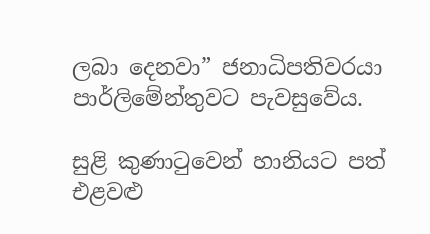ලබා දෙනවා” ජනාධිපතිවරයා පාර්ලිමේන්තුවට පැවසුවේය.

සුළි කුණාටුවෙන් හානියට පත් එළවළු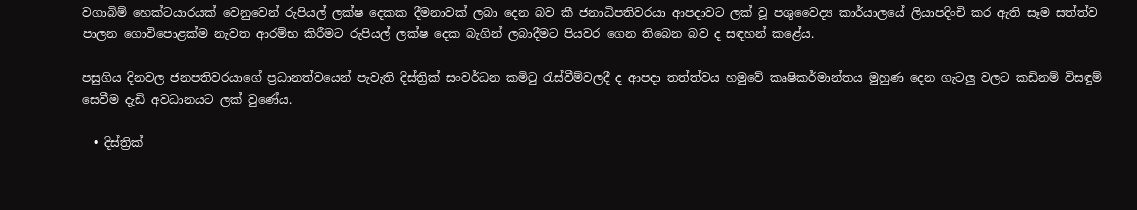වගාබිම් හෙක්ටයාරයක් වෙනුවෙන් රුපියල් ලක්ෂ දෙකක දීමනාවක් ලබා දෙන බව කී ජනාධිපතිවරයා ආපදාවට ලක් වූ පශුවෛද්‍ය කාර්යාලයේ ලියාපදිංචි කර ඇති සෑම සත්ත්ව පාලන ගොවිපොළක්ම නැවත ආරම්භ කිරීමට රුපියල් ලක්ෂ දෙක බැගින් ලබාදීමට පියවර ගෙන තිබෙන බව ද සඳහන් කළේය.

පසුගිය දිනවල ජනපතිවරයාගේ ප්‍රධානත්වයෙන් පැවැති දිස්ත්‍රික් සංවර්ධන කමිටු රැස්වීම්වලදී ද ආපදා තත්ත්වය හමුවේ කෘෂිකර්මාන්තය මුහුණ දෙන ගැටලු වලට කඩිනම් විසඳුම් සෙවීම දැඩි අවධානයට ලක් වුණේය.

  • දිස්ත්‍රික්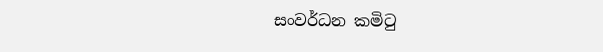සංවර්ධන කමිටු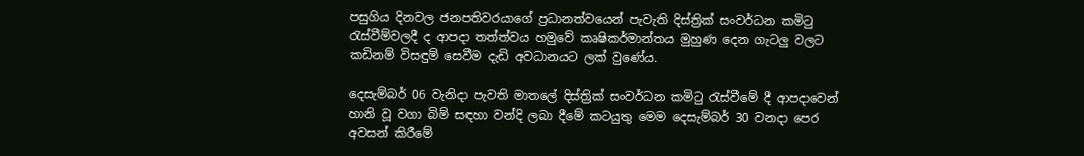පසුගිය දිනවල ජනපතිවරයාගේ ප්‍රධානත්වයෙන් පැවැති දිස්ත්‍රික් සංවර්ධන කමිටු රැස්වීම්වලදී ද ආපදා තත්ත්වය හමුවේ කෘෂිකර්මාන්තය මුහුණ දෙන ගැටලු වලට කඩිනම් විසඳුම් සෙවීම දැඩි අවධානයට ලක් වුණේය.

දෙසැම්බර් 06 වැනිදා පැවති මාතලේ දිස්ත්‍රික් සංවර්ධන කමිටු රැස්වීමේ දී ආපදාවෙන් හානි වූ වගා බිම් සඳහා වන්දි ලබා දීමේ කටයුතු මෙම දෙසැම්බර් 30 වනදා පෙර අවසන් කිරීමේ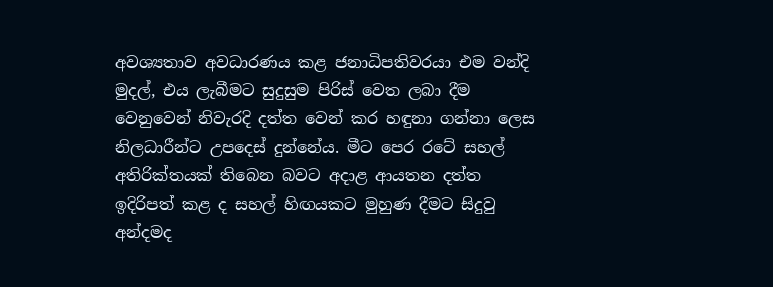අවශ්‍යතාව අවධාරණය කළ ජනාධිපතිවරයා එම වන්දි මුදල්, එය ලැබීමට සුදුසුම පිරිස් වෙත ලබා දීම වෙනුවෙන් නිවැරදි දත්ත වෙන් කර හඳුනා ගන්නා ලෙස  නිලධාරීන්ට උපදෙස් දුන්නේය. මීට පෙර රටේ සහල් අතිරික්තයක් තිබෙන බවට අදාළ ආයතන දත්ත ඉදිරිපත් කළ ද සහල් හිඟයකට මුහුණ දීමට සිදුවු අන්දමද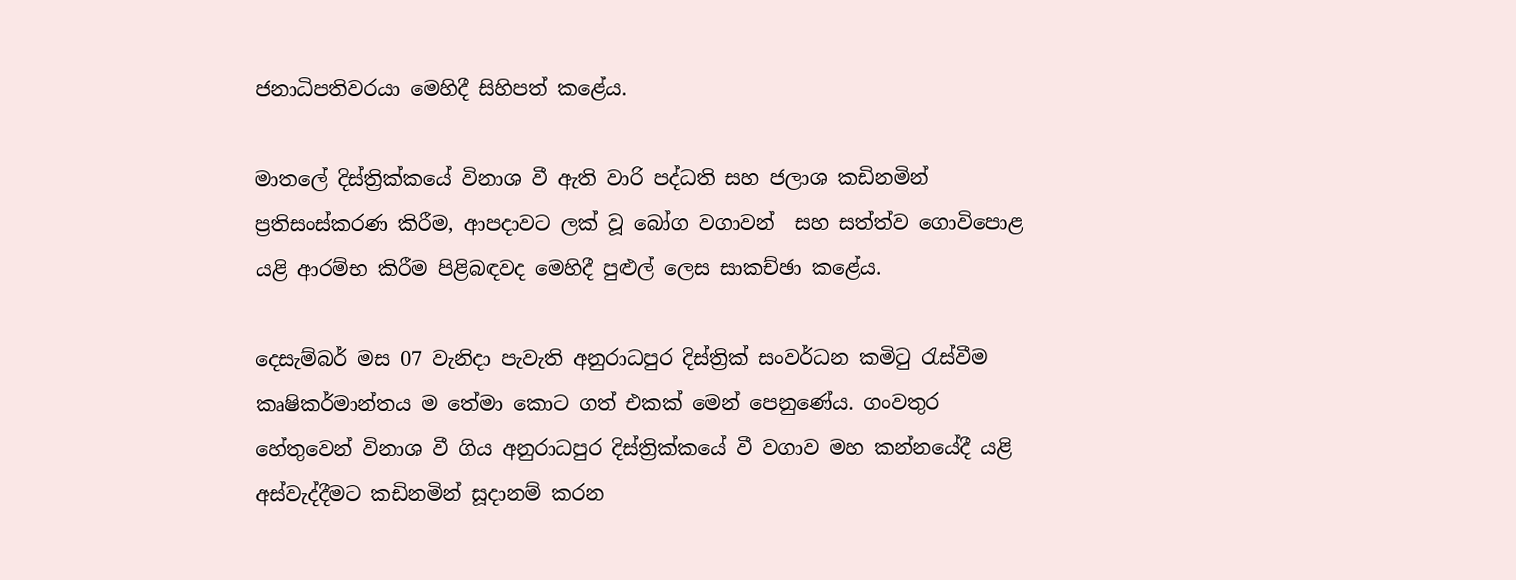ජනාධිපතිවරයා මෙහිදී සිහිපත් කළේය.

මාතලේ දිස්ත්‍රික්කයේ විනාශ වී ඇති වාරි පද්ධති සහ ජලාශ කඩිනමින් ප්‍රතිසංස්කරණ කිරීම, ආපදාවට ලක් වූ බෝග වගාවන්  සහ සත්ත්ව ගොවිපොළ යළි ආරම්භ කිරීම පිළිබඳවද මෙහිදී පුළුල් ලෙස සාකච්ඡා කළේය.

දෙසැම්බර් මස 07 වැනිදා පැවැති අනුරාධපුර දිස්ත්‍රික් සංවර්ධන කමිටු රැස්වීම කෘෂිකර්මාන්තය ම තේමා කොට ගත් එකක් මෙන් පෙනුණේය. ගංවතුර හේතුවෙන් විනාශ වී ගිය අනුරාධපුර දිස්ත්‍රික්කයේ වී වගාව මහ කන්නයේදී යළි අස්වැද්දීමට කඩිනමින් සූදානම් කරන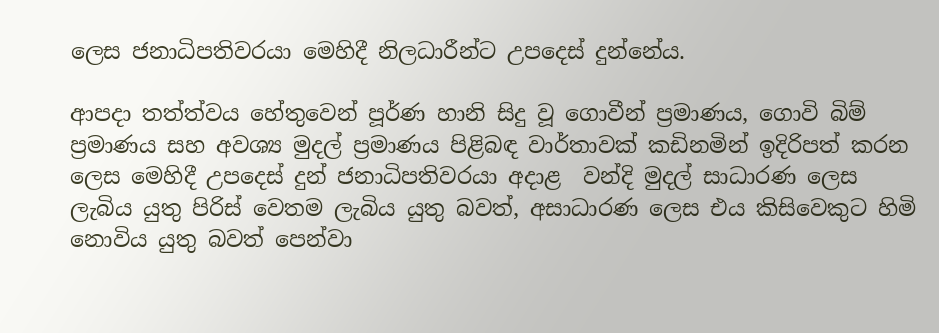ලෙස ජනාධිපතිවරයා මෙහිදී නිලධාරීන්ට උපදෙස් දුන්නේය.

ආපදා තත්ත්වය හේතුවෙන් පූර්ණ හානි සිදු වූ ගොවීන් ප්‍රමාණය, ගොවි බිම් ප්‍රමාණය සහ අවශ්‍ය මුදල් ප්‍රමාණය පිළිබඳ වාර්තාවක් කඩිනමින් ඉදිරිපත් කරන ලෙස මෙහිදී උපදෙස් දුන් ජනාධිපතිවරයා අදාළ  වන්දි මුදල් සාධාරණ ලෙස  ලැබිය යුතු පිරිස් වෙතම ලැබිය යුතු බවත්, අසාධාරණ ලෙස එය කිසිවෙකුට හිමි නොවිය යුතු බවත් පෙන්වා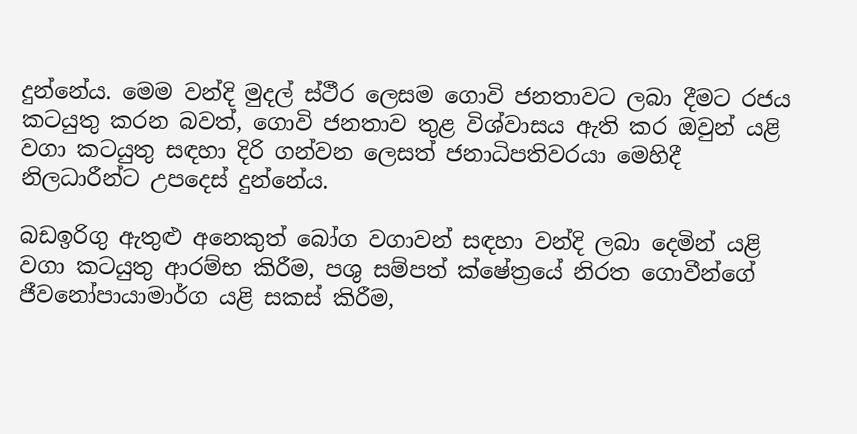දුන්නේය. මෙම වන්දි මුදල් ස්ථීර ලෙසම ගොවි ජනතාවට ලබා දීමට රජය කටයුතු කරන බවත්, ගොවි ජනතාව තුළ විශ්වාසය ඇති කර ඔවුන් යළි වගා කටයුතු සඳහා දිරි ගන්වන ලෙසත් ජනාධිපතිවරයා මෙහිදී නිලධාරීන්ට උපදෙස් දුන්නේය.

බඩඉරිගු ඇතුළු අනෙකුත් බෝග වගාවන් සඳහා වන්දි ලබා දෙමින් යළි වගා කටයුතු ආරම්භ කිරීම, පශු සම්පත් ක්ෂේත්‍රයේ නිරත ගොවීන්ගේ ජීවනෝපායාමාර්ග යළි සකස් කිරීම,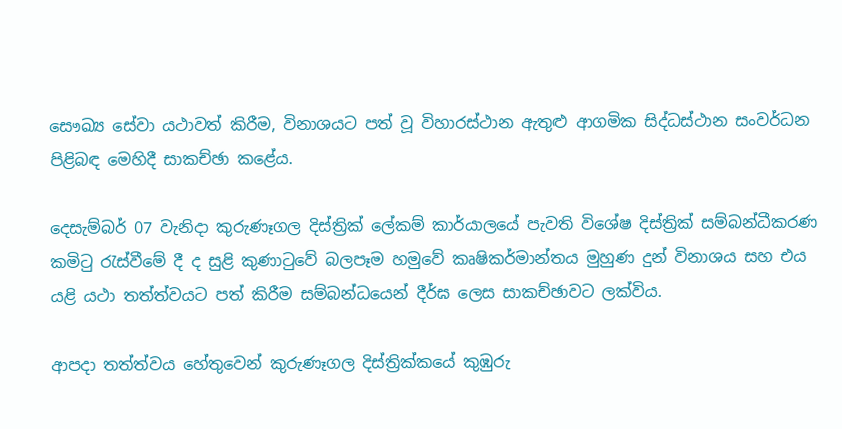සෞඛ්‍ය සේවා යථාවත් කිරීම, විනාශයට පත් වූ විහාරස්ථාන ඇතුළු ආගමික සිද්ධස්ථාන සංවර්ධන පිළිබඳ මෙහිදී සාකච්ඡා කළේය.

දෙසැම්බර් 07 වැනිදා කුරුණෑගල දිස්ත්‍රික් ලේකම් කාර්යාලයේ පැවති විශේෂ දිස්ත්‍රික් සම්බන්ධීකරණ කමිටු රැස්වීමේ දී ද සුළි කුණාටුවේ බලපෑම හමුවේ කෘෂිකර්මාන්තය මුහුණ දුන් විනාශය සහ එය යළි යථා තත්ත්වයට පත් කිරීම සම්බන්ධයෙන් දීර්ඝ ලෙස සාකච්ඡාවට ලක්විය.

ආපදා තත්ත්වය හේතුවෙන් කුරුණෑගල දිස්ත්‍රික්කයේ කුඹුරු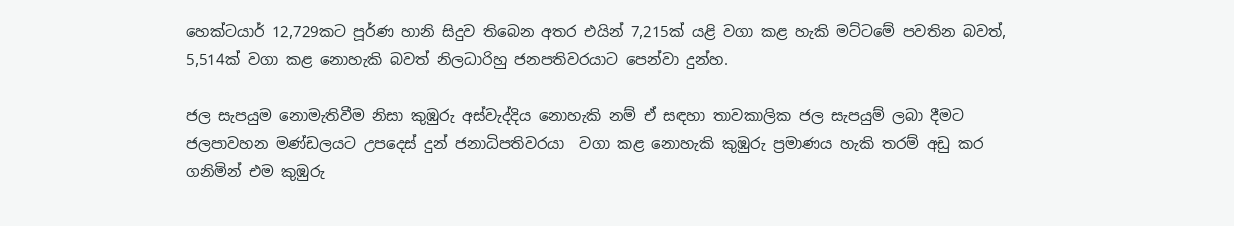හෙක්ටයාර් 12,729කට පූර්ණ හානි සිදුව තිබෙන අතර එයින් 7,215ක් යළි වගා කළ හැකි මට්ටමේ පවතින බවත්, 5,514ක් වගා කළ නොහැකි බවත් නිලධාරිහු ජනපතිවරයාට පෙන්වා දුන්හ.

ජල සැපයුම නොමැතිවීම නිසා කුඹුරු අස්වැද්දිය නොහැකි නම් ඒ සඳහා තාවකාලික ජල සැපයුම් ලබා දීමට ජලපාවහන මණ්ඩලයට උපදෙස් දුන් ජනාධිපතිවරයා  වගා කළ නොහැකි කුඹුරු ප්‍රමාණය හැකි තරම් අඩු කර ගනිමින් එම කුඹුරු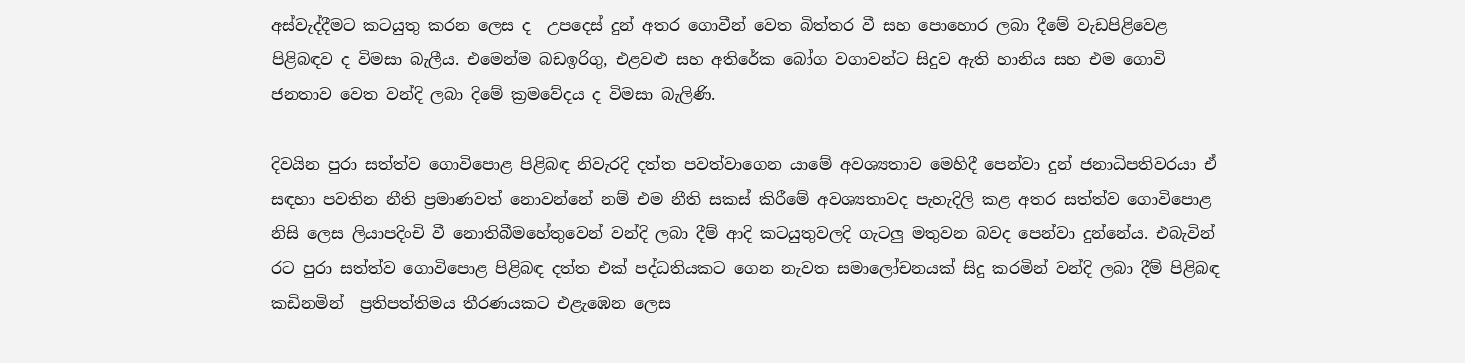අස්වැද්දීමට කටයුතු කරන ලෙස ද  උපදෙස් දුන් අතර ගොවීන් වෙත බිත්තර වී සහ පොහොර ලබා දීමේ වැඩපිළිවෙළ පිළිබඳව ද විමසා බැලීය. එමෙන්ම බඩඉරිගු, එළවළු සහ අතිරේක බෝග වගාවන්ට සිදුව ඇති හානිය සහ එම ගොවි ජනතාව වෙත වන්දි ලබා දිමේ ක්‍රමවේදය ද විමසා බැලිණි.

දිවයින පුරා සත්ත්ව ගොවිපොළ පිළිබඳ නිවැරදි දත්ත පවත්වාගෙන යාමේ අවශ්‍යතාව මෙහිදී පෙන්වා දුන් ජනාධිපතිවරයා ඒ සඳහා පවතින නීති ප්‍රමාණවත් නොවන්නේ නම් එම නීති සකස් කිරීමේ අවශ්‍යතාවද පැහැදිලි කළ අතර සත්ත්ව ගොවිපොළ නිසි ලෙස ලියාපදිංචි වී නොතිබීමහේතුවෙන් වන්දි ලබා දීම් ආදි කටයුතුවලදි ගැටලු මතුවන බවද පෙන්වා දුන්නේය. එබැවින් රට පුරා සත්ත්ව ගොවිපොළ පිළිබඳ දත්ත එක් පද්ධතියකට ගෙන නැවත සමාලෝචනයක් සිදු කරමින් වන්දි ලබා දීම් පිළිබඳ කඩිනමින්  ප්‍රතිපත්තිමය තීරණයකට එළැඹෙන ලෙස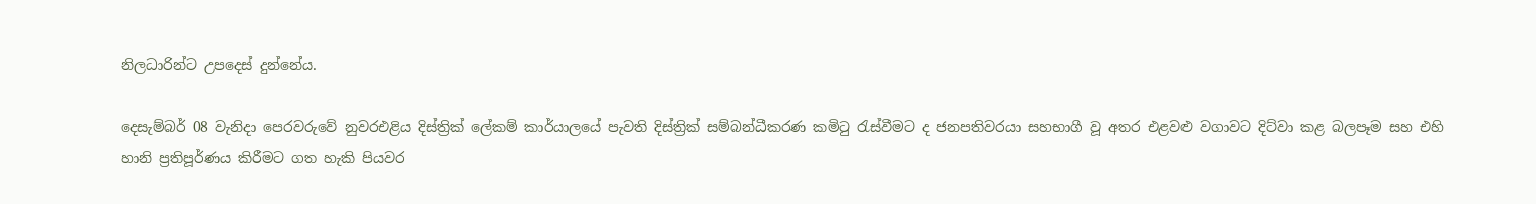නිලධාරින්ට උපදෙස් දුන්නේය.

දෙසැම්බර් 08 වැනිදා පෙරවරුවේ නුවරඑළිය දිස්ත්‍රික් ලේකම් කාර්යාලයේ පැවති දිස්ත්‍රික් සම්බන්ධීකරණ කමිටු රැස්වීමට ද ජනපතිවරයා සහභාගී වූ අතර එළවළු වගාවට දිට්වා කළ බලපෑම සහ එහි හානි ප්‍රතිපූර්ණය කිරීමට ගත හැකි පියවර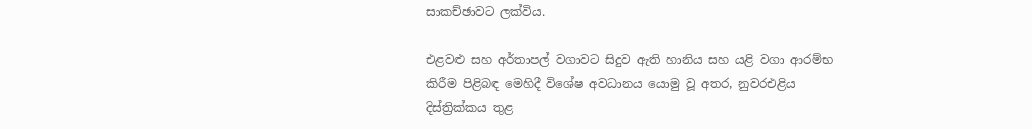සාකච්ඡාවට ලක්විය.

එළවළු සහ අර්තාපල් වගාවට සිදුව ඇති හානිය සහ යළි වගා ආරම්භ කිරීම පිළිබඳ මෙහිදී විශේෂ අවධානය යොමු වූ අතර, නුවරඑළිය දිස්ත්‍රික්කය තුළ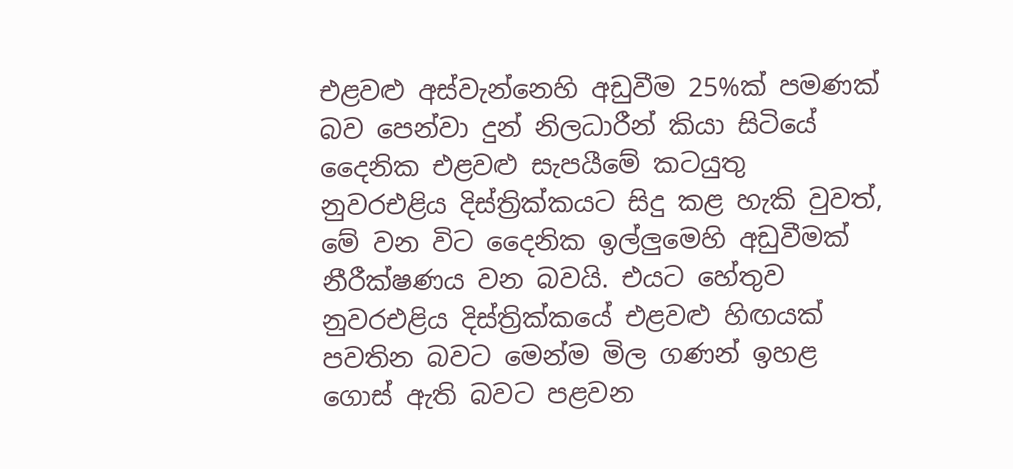එළවළු අස්වැන්නෙහි අඩුවීම 25%ක් පමණක් බව පෙන්වා දුන් නිලධාරීන් කියා සිටියේ දෛනික එළවළු සැපයීමේ කටයුතු නුවරඑළිය දිස්ත්‍රික්කයට සිදු කළ හැකි වුවත්, මේ වන විට දෛනික ඉල්ලුමෙහි අඩුවීමක් නීරීක්ෂණය වන බවයි. එයට හේතුව නුවරඑළිය දිස්ත්‍රික්කයේ එළවළු හිඟයක් පවතින බවට මෙන්ම මිල ගණන් ඉහළ ගොස් ඇති බවට පළවන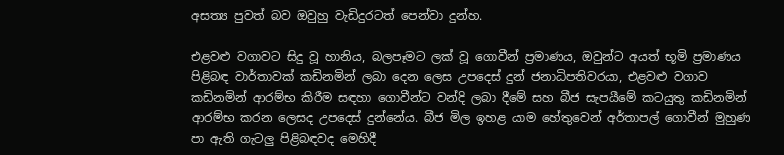අසත්‍ය පුවත් බව ඔවුහු වැඩිදුරටත් පෙන්වා දුන්හ.

එළවළු වගාවට සිදු වූ හානිය, බලපෑමට ලක් වූ ගොවීන් ප්‍රමාණය, ඔවුන්ට අයත් භූමි ප්‍රමාණය පිළිබඳ වාර්තාවක් කඩිනමින් ලබා දෙන ලෙස උපදෙස් දුන් ජනාධිපතිවරයා, එළවළු වගාව කඩිනමින් ආරම්භ කිරීම සඳහා ගොවීන්ට වන්දි ලබා දීමේ සහ බීජ සැපයීමේ කටයුතු කඩිනමින් ආරම්භ කරන ලෙසද උපදෙස් දුන්නේය. බීජ මිල ඉහළ යාම හේතුවෙන් අර්තාපල් ගොවීන් මුහුණ පා ඇති ගැටලු පිළිබඳවද මෙහිදී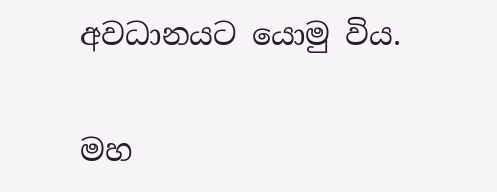අවධානයට යොමු විය.

මහ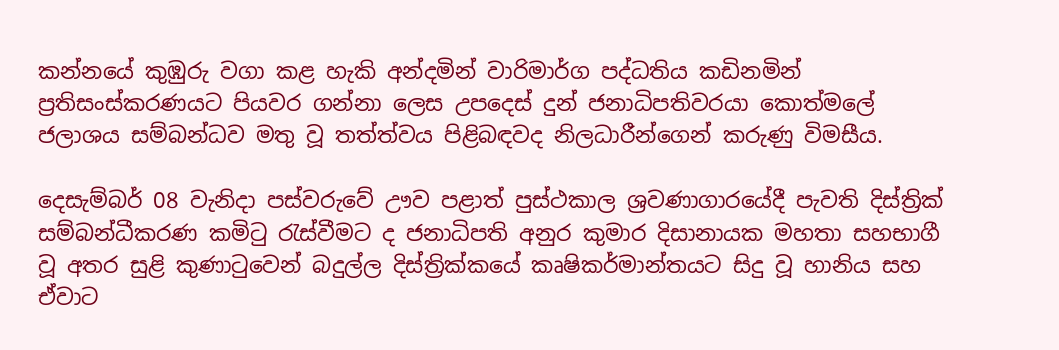කන්නයේ කුඹුරු වගා කළ හැකි අන්දමින් වාරිමාර්ග පද්ධතිය කඩිනමින් ප්‍රතිසංස්කරණයට පියවර ගන්නා ලෙස උපදෙස් දුන් ජනාධිපතිවරයා කොත්මලේ ජලාශය සම්බන්ධව මතු වූ තත්ත්වය පිළිබඳවද නිලධාරීන්ගෙන් කරුණු විමසීය.

දෙසැම්බර් 08 වැනිදා පස්වරුවේ ඌව පළාත් පුස්ථකාල ශ්‍රවණාගාරයේදී පැවති දිස්ත්‍රික් සම්බන්ධීකරණ කමිටු රැස්වීමට ද ජනාධිපති අනුර කුමාර දිසානායක මහතා සහභාගී වූ අතර සුළි කුණාටුවෙන් බදුල්ල දිස්ත්‍රික්කයේ කෘෂිකර්මාන්තයට සිදු වූ හානිය සහ ඒවාට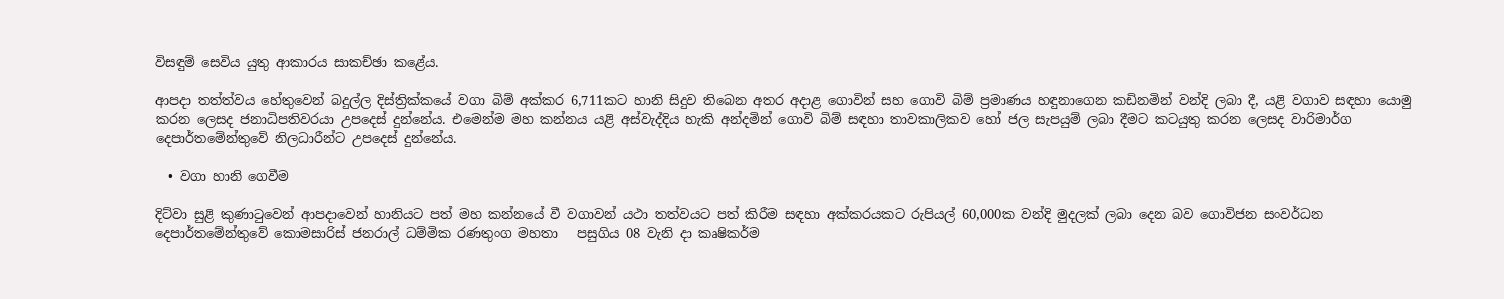විසඳුම් සෙවිය යුතු ආකාරය සාකච්ඡා කළේය.

ආපදා තත්ත්වය හේතුවෙන් බදුල්ල දිස්ත්‍රික්කයේ වගා බිම් අක්කර 6,711කට හානි සිදුව තිබෙන අතර අදාළ ගොවින් සහ ගොවි බිම් ප්‍රමාණය හඳුනාගෙන කඩිනමින් වන්දි ලබා දී, යළි වගාව සඳහා යොමු කරන ලෙසද ජනාධිපතිවරයා උපදෙස් දුන්නේය. එමෙන්ම මහ කන්නය යළි අස්වැද්දිය හැකි අන්දමින් ගොවි බිම් සඳහා තාවකාලිකව හෝ ජල සැපයුම් ලබා දීමට කටයුතු කරන ලෙසද වාරිමාර්ග දෙපාර්තමේන්තුවේ නිලධාරීන්ට උපදෙස් දුන්නේය.

  • වගා හානි ගෙවීම

දිට්වා සුළි කුණාටුවෙන් ආපදාවෙන් හානියට පත් මහ කන්නයේ වී වගාවන් යථා තත්වයට පත් කිරීම සඳහා අක්කරයකට රුපියල් 60,000ක වන්දි මුදලක් ලබා දෙන බව ගොවිජන සංවර්ධන දෙපාර්තමේන්තුවේ කොමසාරිස් ජනරාල් ධම්මික රණතුංග මහතා   පසුගිය 08 වැනි දා කෘෂිකර්ම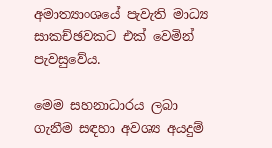අමාත්‍යාංශයේ පැවැති මාධ්‍ය සාකච්ඡවකට එක් වෙමින් පැවසුවේය.

මෙම සහනාධාරය ලබා ගැනීම සඳහා අවශ්‍ය අයදුම්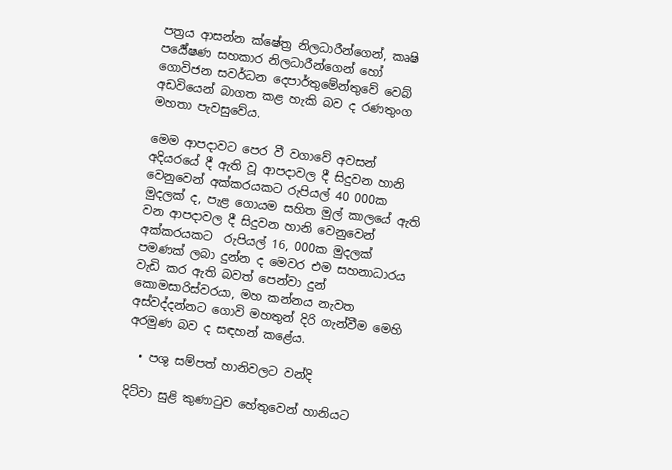පත්‍රය ආසන්න ක්ෂේත්‍ර නිලධාරීන්ගෙන්, කෘෂි පර්‍යේෂණ සහකාර නිලධාරීන්ගෙන් හෝ ගොවිජන සවර්ධන දෙපාර්තුමේන්තුවේ වෙබ් අඩවියෙන් බාගත කළ හැකි බව ද රණතුංග මහතා පැවසුවේය.

මෙම ආපදාවට පෙර වී වගාවේ අවසන් අදියරයේ දී ඇති වූ ආපදාවල දී සිදුවන හානි වෙනුවෙන් අක්කරයකට රුපියල් 40 000ක මුදලක් ද, පැළ ගොයම සහිත මුල් කාලයේ ඇති වන ආපදාවල දී සිදුවන හානි වෙනුවෙන් අක්කරයකට  රුපියල් 16, 000ක මුදලක් පමණක් ලබා දුන්න ද මෙවර එම සහනාධාරය වැඩි කර ඇති බවත් පෙන්වා දුන් කොමසාරිස්වරයා, මහ කන්නය නැවත අස්වද්දන්නට ගොවි මහතුන් දිරි ගැන්වීම මෙහි අරමුණ බව ද සඳහන් කළේය.

  • පශු සම්පත් හානිවලට වන්දි

දිට්වා සුළි කුණාටුව හේතුවෙන් හානියට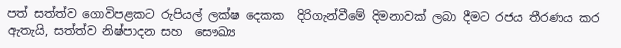පත් සත්ත්ව ගොවිපළකට රුපියල් ලක්ෂ දෙකක  දිරිගැන්වීමේ දිමනාවක් ලබා දීමට රජය තීරණය කර ඇතැයි, සත්ත්ව නිෂ්පාදන සහ  සෞඛ්‍ය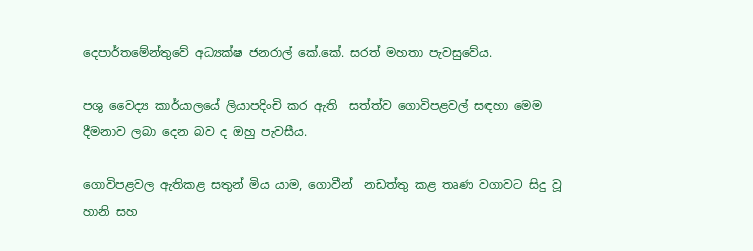දෙපාර්තමේන්තුවේ අධ්‍යක්ෂ ජනරාල් කේ.කේ. සරත් මහතා පැවසුවේය.

පශු වෛද්‍ය කාර්යාලයේ ලියාපදිංචි කර ඇති  සත්ත්ව ගොවිපළවල් සඳහා මෙම දීමනාව ලබා දෙන බව ද ඔහු පැවසීය.

ගොවිපළවල ඇතිකළ සතුන් මිය යාම, ගොවීන්  නඩත්තු කළ තෘණ වගාවට සිදු වූ හානි සහ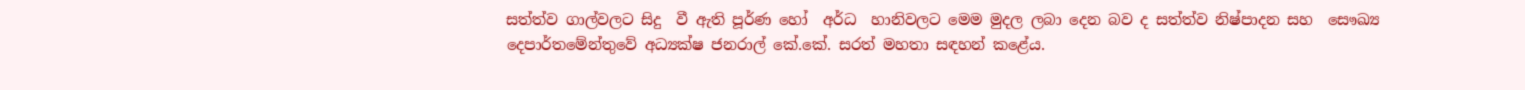සත්ත්ව ගාල්වලට සිදු  වී ඇති පූර්ණ හෝ  අර්ධ  හානිවලට මෙම මුදල ලබා දෙන බව ද සත්ත්ව නිෂ්පාදන සහ  සෞඛ්‍ය දෙපාර්තමේන්තුවේ අධ්‍යක්ෂ ජනරාල් කේ.කේ. සරත් මහතා සඳහන් කළේය.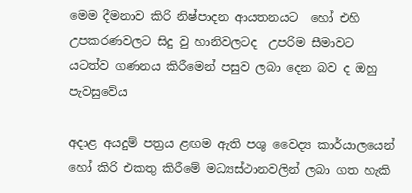මෙම දීමනාව කිරි නිෂ්පාදන ආයතනයට  හෝ එහි උපකරණවලට සිදු වු හානිවලටද  උපරිම සීමාවට යටත්ව ගණනය කිරීමෙන් පසුව ලබා දෙන බව ද ඔහු පැවසුවේය

අදාළ අයදුම් පත්‍රය ළඟම ඇති පශු වෛද්‍ය කාර්යාලයෙන් හෝ කිරි එකතු කිරීමේ මධ්‍යස්ථානවලින් ලබා ගත හැකි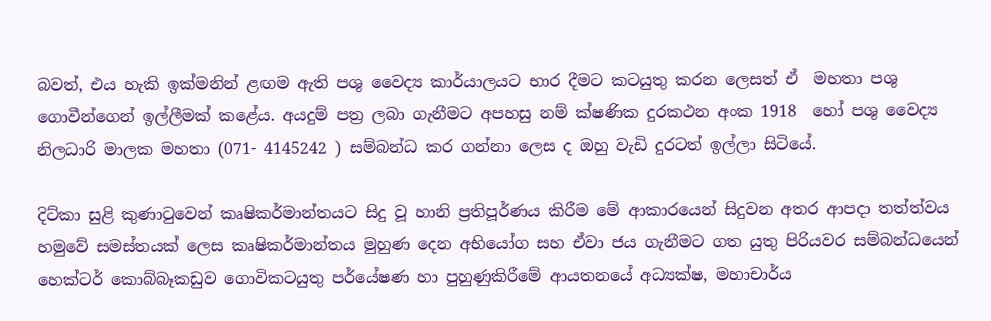බවත්, එය හැකි ඉක්මනින් ළඟම ඇති පශු වෛද්‍ය කාර්යාලයට භාර දීමට කටයුතු කරන ලෙසත් ඒ  මහතා පශු ගොවීන්ගෙන් ඉල්ලීමක් කළේය. අයදුම් පත්‍ර ලබා ගැනීමට අපහසු නම් ක්ෂණික දුරකථන අංක 1918  හෝ පශු වෛද්‍ය නිලධාරි මාලක මහතා (071- 4145242 ) සම්බන්ධ කර ගන්නා ලෙස ද ඔහු වැඩි දුරටත් ඉල්ලා සිටියේ.

දිට්කා සුළි කුණාටුවෙන් කෘෂිකර්මාන්තයට සිදු වූ හානි ප්‍රතිපූර්ණය කිරීම මේ ආකාරයෙන් සිදුවන අතර ආපදා තත්ත්වය හමුවේ සමස්තයක් ලෙස කෘෂිකර්මාන්තය මුහුණ දෙන අභියෝග සහ ඒවා ජය ගැනීමට ගත යුතු පිරියවර සම්බන්ධයෙන් හෙක්ටර් කොබ්බෑකඩුව ගොවිකටයුතු පර්යේෂණ හා පුහුණුකිරීමේ ආයතනයේ අධ්‍යක්ෂ, මහාචාර්ය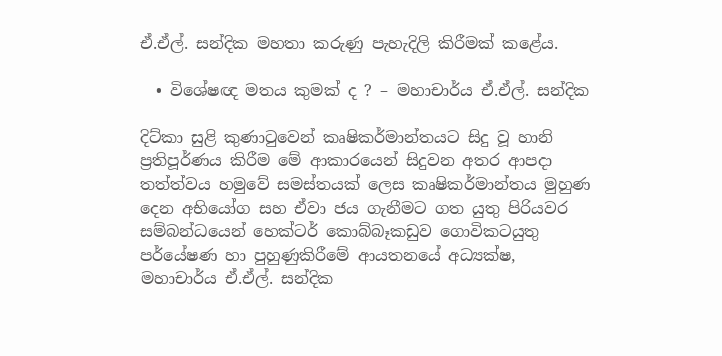ඒ.ඒල්. සන්දික මහතා කරුණු පැහැදිලි කිරීමක් කළේය.

  • විශේෂඥ මතය කුමක් ද ? – මහාචාර්ය ඒ.ඒල්. සන්දික

දිට්කා සුළි කුණාටුවෙන් කෘෂිකර්මාන්තයට සිදු වූ හානි ප්‍රතිපූර්ණය කිරීම මේ ආකාරයෙන් සිදුවන අතර ආපදා තත්ත්වය හමුවේ සමස්තයක් ලෙස කෘෂිකර්මාන්තය මුහුණ දෙන අභියෝග සහ ඒවා ජය ගැනීමට ගත යුතු පිරියවර සම්බන්ධයෙන් හෙක්ටර් කොබ්බෑකඩුව ගොවිකටයුතු පර්යේෂණ හා පුහුණුකිරීමේ ආයතනයේ අධ්‍යක්ෂ, මහාචාර්ය ඒ.ඒල්. සන්දික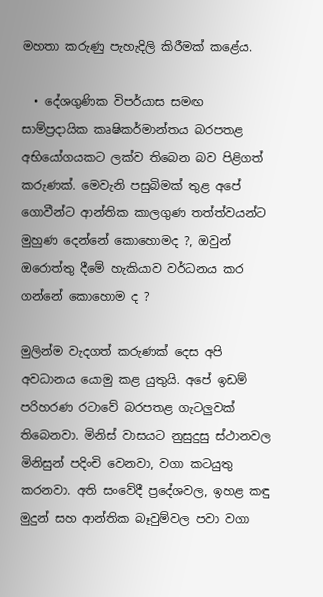මහතා කරුණු පැහැදිලි කිරීමක් කළේය.

  • දේශගුණික විපර්යාස සමඟ සාම්ප්‍රදායික කෘෂිකර්මාන්තය බරපතළ අභියෝගයකට ලක්ව තිබෙන බව පිළිගත් කරුණක්. මෙවැනි පසුබිමක් තුළ අපේ ගොවීන්ට ආන්තික කාලගුණ තත්ත්වයන්ට මුහුණ දෙන්නේ කොහොමද ?, ඔවුන් ඔරොත්තු දීමේ හැකියාව වර්ධනය කර ගන්නේ කොහොම ද ?

මුලින්ම වැදගත් කරුණක් දෙස අපි අවධානය යොමු කළ යුතුයි. අපේ ඉඩම් පරිහරණ රටාවේ බරපතළ ගැටලුවක් තිබෙනවා. මිනිස් වාසයට නුසුදුසු ස්ථානවල මිනිසුන් පදිංචි වෙනවා, වගා කටයුතු කරනවා. අති සංවේදී ප්‍රදේශවල, ඉහළ කඳු මුදුන් සහ ආන්තික බෑවුම්වල පවා වගා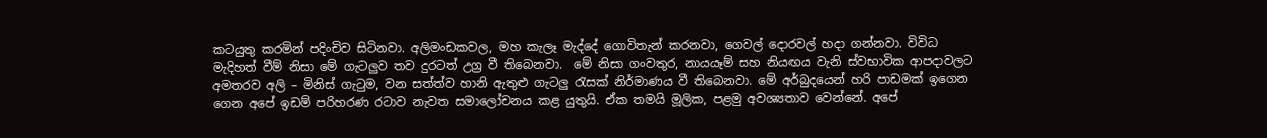කටයුතු කරමින් පදිංචිව සිටිනවා. අලිමංඩකවල, මහ කැලෑ මැද්දේ ගොවිතැන් කරනවා, ගෙවල් දොරවල් හදා ගන්නවා. විවිධ මැදිහත් වීම් නිසා මේ ගැටලුව තව දුරටත් උග්‍ර වී තිබෙනවා.  මේ නිසා ගංවතුර, නායයෑම් සහ නියඟය වැනි ස්වභාවික ආපදාවලට අමතරව අලි – මිනිස් ගැටුම, වන සත්ත්ව හානි ඇතුළු ගැටලු රැසක් නිර්මාණය වී තිබෙනවා. මේ අර්බුදයෙන් හරි පාඩමක් ඉගෙන ගෙන අපේ ඉඩම් පරිහරණ රටාව නැවත සමාලෝචනය කළ යුතුයි. ඒක තමයි මූලික, පළමු අවශ්‍යතාව වෙන්නේ. අපේ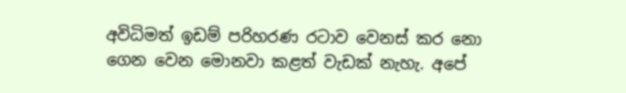අවිධිමත් ඉඩම් පරිහරණ රටාව වෙනස් කර නො ගෙන වෙන මොනවා කළත් වැඩක් නැහැ. අපේ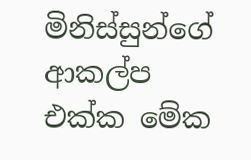මිනිස්සුන්ගේ ආකල්ප එක්ක මේක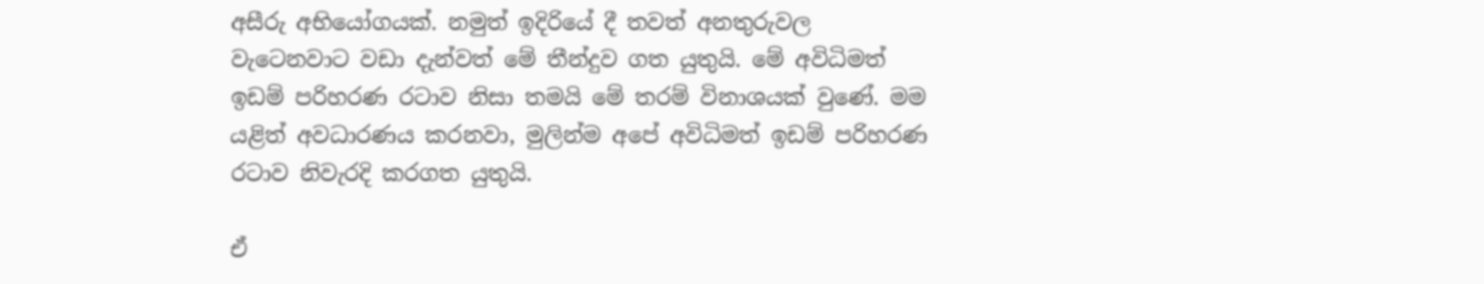අසීරු අභියෝගයක්. නමුත් ඉදිරියේ දී තවත් අනතුරුවල වැටෙනවාට වඩා දැන්වත් මේ තීන්දුව ගත යුතුයි. මේ අවිධිමත් ඉඩම් පරිහරණ රටාව නිසා තමයි මේ තරම් විනාශයක් වුණේ. මම යළිත් අවධාරණය කරනවා, මුලින්ම අපේ අවිධිමත් ඉඩම් පරිහරණ රටාව නිවැරදි කරගත යුතුයි.

ඒ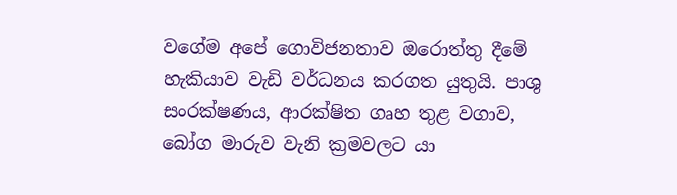වගේම අපේ ගොවිජනතාව ඔරොත්තු දීමේ හැකියාව වැඩි වර්ධනය කරගත යුතුයි. පාශු සංරක්ෂණය, ආරක්ෂිත ගෘහ තුළ වගාව, බෝග මාරුව වැනි ක්‍රමවලට යා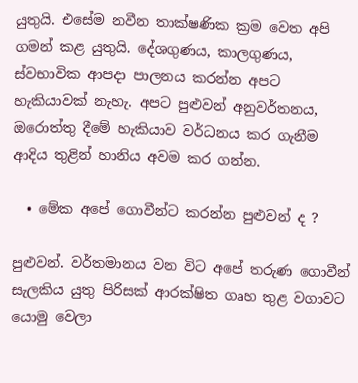යුතුයි. එසේම නවීන තාක්ෂණික ක්‍රම වෙත අපි ගමන් කළ යුතුයි. දේශගුණය, කාලගුණය, ස්වභාවික ආපදා පාලනය කරන්න අපට හැකියාවක් නැහැ. අපට පුළුවන් අනුවර්තනය, ඔරොත්තු දීමේ හැකියාව වර්ධනය කර ගැනීම ආදිය තුළින් හානිය අවම කර ගන්න.

  • මේක අපේ ගොවීන්ට කරන්න පුළුවන් ද ?

පුළුවන්. වර්තමානය වන විට අපේ තරුණ ගොවීන් සැලකිය යුතු පිරිසක් ආරක්ෂිත ගෘහ තුළ වගාවට යොමු වෙලා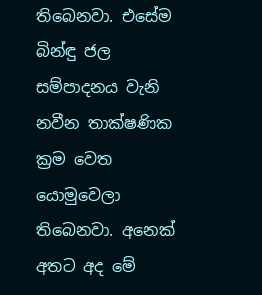තිබෙනවා. එසේම බින්ඳු ජල සම්පාදනය වැනි නවීන තාක්ෂණික ක්‍රම වෙත යොමුවෙලා තිබෙනවා. අනෙක් අතට අද මේ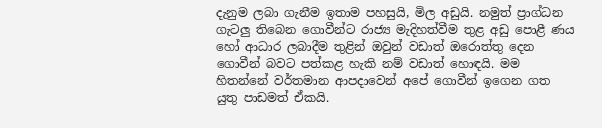දැනුම ලබා ගැනීම ඉතාම පහසුයි, මිල අඩුයි. නමුත් ප්‍රාග්ධන ගැටලු තිබෙන ගොවීන්ට රාජ්‍ය මැදිහත්වීම තුළ අඩු පොළී ණය හෝ ආධාර ලබාදීම තුළින් ඔවුන් වඩාත් ඔරොත්තු දෙන ගොවීන් බවට පත්කළ හැකි නම් වඩාත් හොඳයි. මම හිතන්නේ වර්තමාන ආපදාවෙන් අපේ ගොවීන් ඉගෙන ගත යුතු පාඩමත් ඒකයි.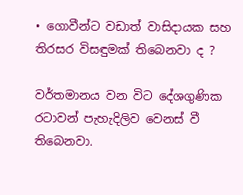• ගොවීන්ට වඩාත් වාසිදායක සහ තිරසර විසඳුමක් තිබෙනවා ද ?

වර්තමානය වන විට දේශගුණික රටාවන් පැහැදිලිව වෙනස් වී තිබෙනවා.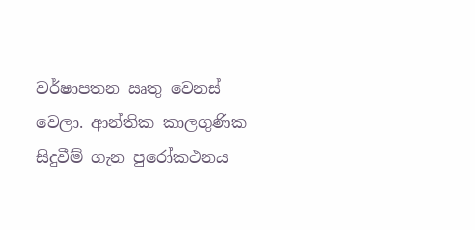වර්ෂාපතන ඍතු වෙනස් වෙලා. ආන්තික කාලගුණික සිදුවීම් ගැන පුරෝකථනය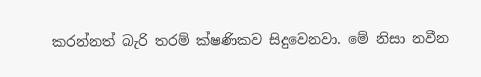කරන්නත් බැරි තරම් ක්ෂණිකව සිදුවෙනවා. මේ නිසා නවීන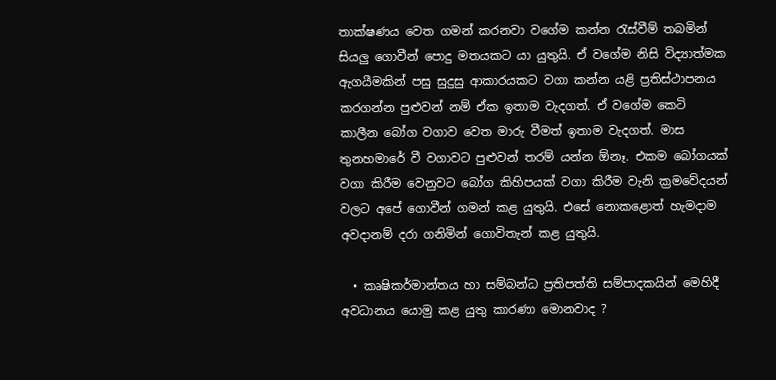තාක්ෂණය වෙත ගමන් කරනවා වගේම කන්න රැස්වීම් තබමින් සියලු ගොවීන් පොදු මතයකට යා යුතුයි. ඒ වගේම නිසි විද්‍යාත්මක ඇගයීමකින් පසු සුදුසු ආකාරයකට වගා කන්න යළි ප්‍රතිස්ථාපනය කරගන්න පුළුවන් නම් ඒක ඉතාම වැදගත්. ඒ වගේම කෙටි කාලීන බෝග වගාව වෙත මාරු වීමත් ඉතාම වැදගත්. මාස තුනහමාරේ වී වගාවට පුළුවන් තරම් යන්න ඕනෑ. එකම බෝගයක් වගා කිරීම වෙනුවට බෝග කිහිපයක් වගා කිරීම වැනි ක්‍රමවේදයන් වලට අපේ ගොවීන් ගමන් කළ යුතුයි. එසේ නොකළොත් හැමදාම අවදානම් දරා ගනිමින් ගොවිතැන් කළ යුතුයි.

  • කෘෂිකර්මාන්තය හා සම්බන්ධ ප්‍රතිපත්ති සම්පාදකයින් මෙහිදී අවධානය යොමු කළ යුතු කාරණා මොනවාද ?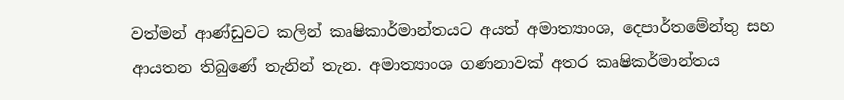වත්මන් ආණ්ඩුවට කලින් කෘෂිකාර්මාන්තයට අයත් අමාත්‍යාංශ, දෙපාර්තමේන්තු සහ ආයතන තිබුණේ තැනින් තැන. අමාත්‍යාංශ ගණනාවක් අතර කෘෂිකර්මාන්තය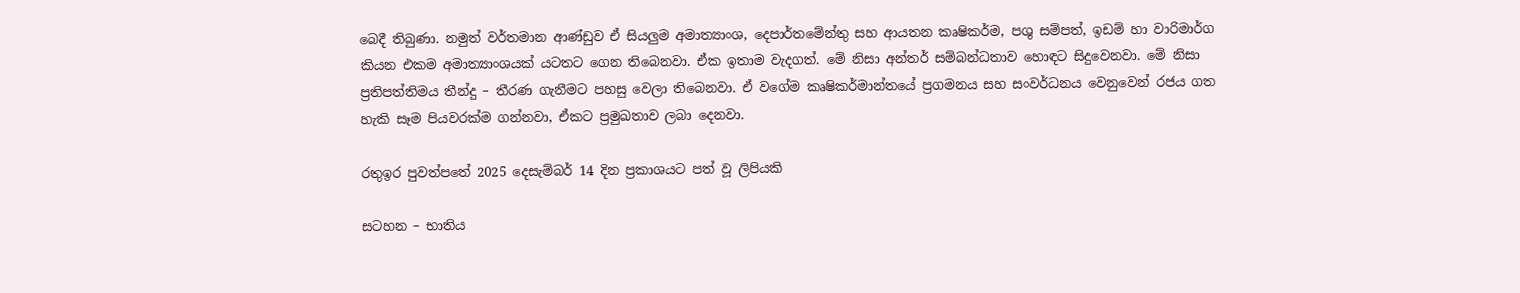බෙදී තිබුණා. නමුත් වර්තමාන ආණ්ඩුව ඒ සියලුම අමාත්‍යාංශ, දෙපාර්තමේන්තු සහ ආයතන කෘෂිකර්ම, පශු සම්පත්, ඉඩම් හා වාරිමාර්ග කියන එකම අමාත්‍යාංශයක් යටතට ගෙන තිබෙනවා. ඒක ඉතාම වැදගත්. මේ නිසා අන්තර් සම්බන්ධතාව හොඳට සිදුවෙනවා. මේ නිසා ප්‍රතිපත්තිමය තීන්දු – තීරණ ගැනීමට පහසු වෙලා තිබෙනවා. ඒ වගේම කෘෂිකර්මාන්තයේ ප්‍රගමනය සහ සංවර්ධනය වෙනුවෙන් රජය ගත හැකි සෑම පියවරක්ම ගන්නවා, ඒකට ප්‍රමුඛතාව ලබා දෙනවා.

රතුඉර පුවත්පතේ 2025 දෙසැම්බර් 14 දින ප්‍රකාශයට පත් වූ ලිපියකි

සටහන – භාතිය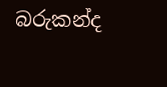බරුකන්ද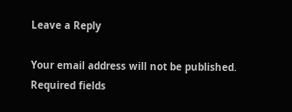Leave a Reply

Your email address will not be published. Required fields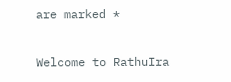are marked *

Welcome to RathuIra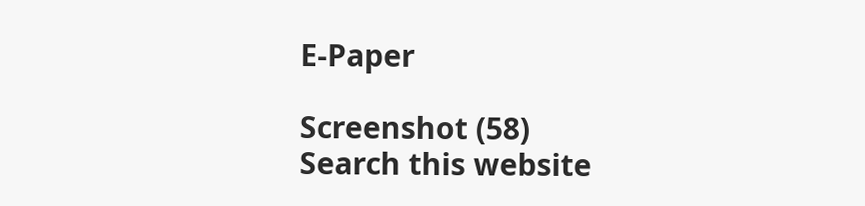E-Paper

Screenshot (58)
Search this website